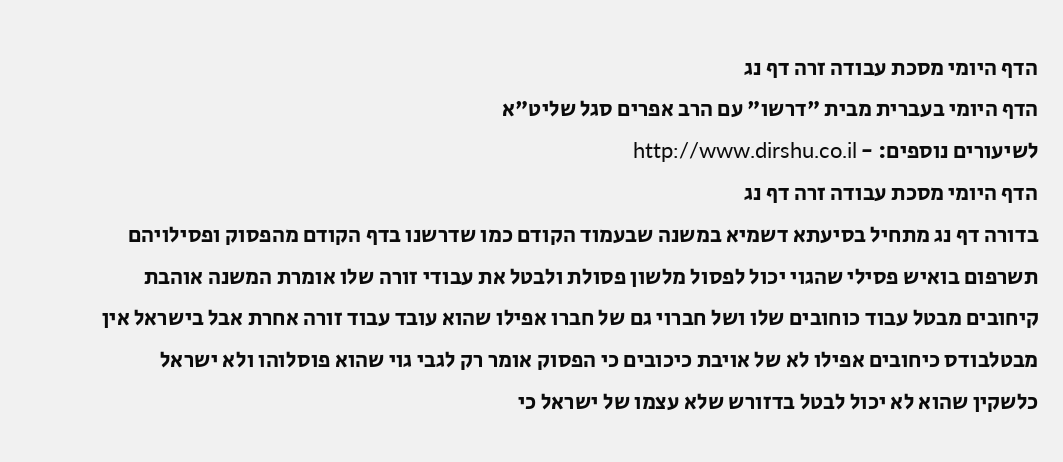הדף היומי מסכת עבודה זרה דף נג
הדף היומי בעברית מבית "דרשו" עם הרב אפרים סגל שליט"א
לשיעורים נוספים: - http://www.dirshu.co.il
הדף היומי מסכת עבודה זרה דף נג
בדורה דף נג מתחיל בסיעתא דשמיא במשנה שבעמוד הקודם כמו שדרשנו בדף הקודם מהפסוק ופסילויהם תשרפום בואיש פסילי שהגוי יכול לפסול מלשון פסולת ולבטל את עבודי זורה שלו אומרת המשנה אוהבת קיחובים מבטל עבוד כוחובים שלו ושל חברוי גם של חברו אפילו שהוא עובד עבוד זורה אחרת אבל בישראל אין מבטלבודס כיחובים אפילו לא של אויבת כיכובים כי הפסוק אומר רק לגבי גוי שהוא פוסלוהו ולא ישראל כלשקין שהוא לא יכול לבטל בדזורש שלא עצמו של ישראל כי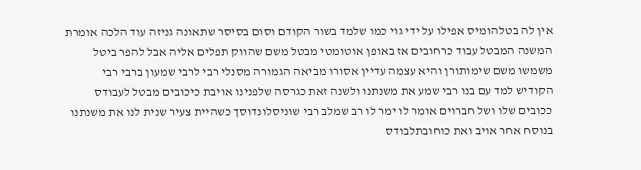אין לה בטלהומיס אפילו על ידי גוי כמו שלמד בשור הקודם וסום בסיסר שתאונה גניזה עוד הלכה אומרת המשנה המבטל עבוד כרחובים אז באופן אוטומטי מבטל משם שהווק תפלים אליה אבל להפר ביטל משמשו משם שימותורן והיא עצמה עדיין אסורו מביאה הגמורה מסנלי רבי לרבי שמעון ברבי רבי הקודיש למד עם בנו רבי שמע את משנתנו ולשנה זאת כגרסה שלפנינו אויבת כיכובים מבטל לעבודס ככובים שלו ושל חברוים אומר לו ימר לו רב שמלב רבי שוניסלונדוסך כשהיית צעיר שנית לנו את משנתנו בנוסח אחר אויב ואת כוחובתלבודס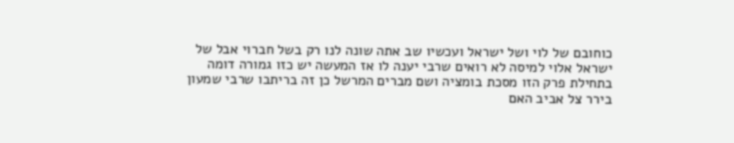כוחובם של לוי ושל ישראל ועכשיו שב אתה שונה לנו רק בשל חברוי אבל של ישראל אלוי למיסה לא רואים שרבי יענה לו אז המעשה יש כזו גמורה דומה בתחילת פרק הזו מסכת בומציה ושם מברים המרשל כן זה בריתבו שרבי שמעון בירר צל אביב האם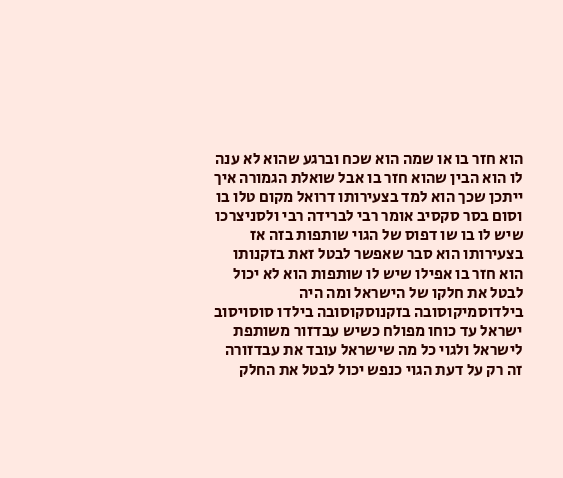הוא חזר בו או שמה הוא שכח וברגע שהוא לא ענה לו הוא הבין שהוא חזר בו אבל שואלת הגמורה איך ייתכן שכך הוא למד בצעירותו דרואל מקום טלו בו וסום בסר סקסיב אומר רבי לברידה רבי ולסניצרכו שיש לו בו שו דפוס של הגוי שותפות בזה אז בצעירותו הוא סבר שאפשר לבטל זאת בזקנותו הוא חזר בו אפילו שיש לו שותפות הוא לא יכול לבטל את חלקו של הישראל ומה היה בילדוסמיקוסובה בזקנוסקוסובה בילדו סוסויסוב ישראל עד כוחו מפולח כשיש עבדזור משותפת לישראל ולגוי כל מה שישראל עובד את עבדזורה זה רק על דעת הגוי כנפש יכול לבטל את החלק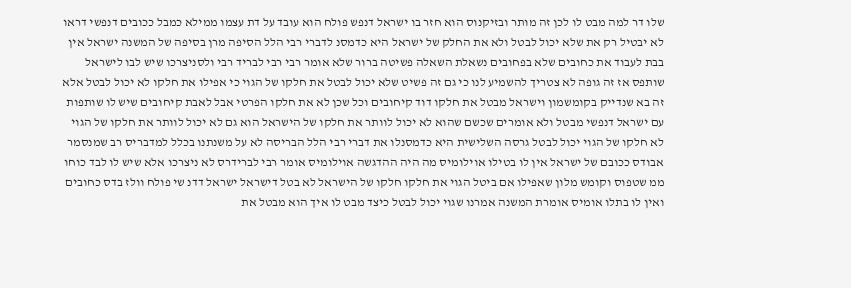שלו דר למה מבט לו לכן זה מותר ובזיקנוס הוא חזר בו ישראל דנפש פולח הוא עובד על דת עצמו ממילא כמבל ככובים דנפשי דראו לא יבטיל רק את שלא יכול לבטל ולא את החלק של ישראל היא כדמסנ לדברי רבי הלל הסיפה מרן בסיפה של המשנה ישראל אין בבת לעבוד את כחובים שלא בפחובים נשאלת השאלה פשיטה ברור שלא אומר רבי רבי לבריד רבי ולסניצרכו שיש לבו לישראל שותפס אז זה גופה לא צטריך להשמיע לנו כי גם זה פשיט שלא יכול לבטל את חלקו של הגוי כי אפילו את חלקו לא יכול לבטל אלא זה בא שנדייק בקומשמון וישראל מבטל את חלקו דוד קיחובים וכל שכן לא את חלקו הפרטי אבל לאבת קיחובים שיש לו שותפות עם ישראל דנפשי מבטל ולא אומרים שכשם שהוא לא יכול לוותר את חלקו של הישראל הוא גם לא יכול לוותר את חלקו של הגוי לא חלקו של הגוי יכול לבטל גרסה השלישית היא כדמסנלו את דברי רבי הלל הבריסה לא על משנתנו בכלל למדבריס רב שמנסמר אבודס ככובם של ישראל אין לו בטילו אוילומיס מה היה ההדגשה אוילומיס אומר רבי לברידרס לא ניצרכו אלא שיש לו לבד כוחו ממ שטפוס וקומש מלון שאפילו אם ביטל הגוי את חלקו חלקו של הישראל לא בטל דישראל ישראל דדנ שי פולח וולז בדס כחובים ואין לו בתלו אומיס אומרת המשנה אמרנו שגוי יכול לבטל כיצד מבט לו איך הוא מבטל את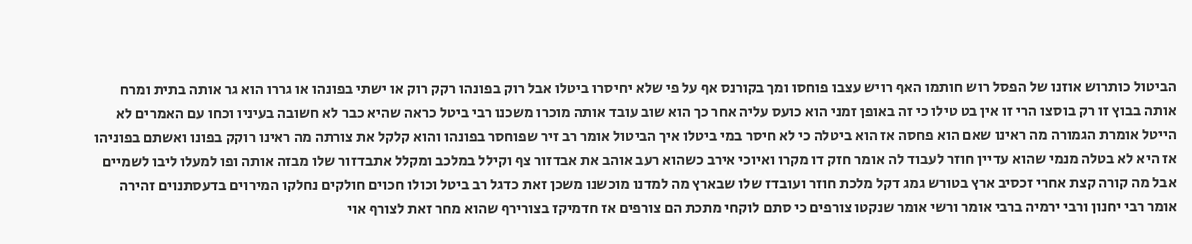הביטול כותרוש אוזנו של הפסל רוש חותמו האף רויש עצבו פוחסו ומך בקורנס אף על פי שלא יחיסרו ביטלו אבל רוק בפונהו רקק רוק או ישתי בפונהו או גררו הוא גר אותה בתית ומרח אותה בבוץ זו רק בוסצו הרי זו אין בט טילו כי זה באופן זמני הוא כועס עליה אחר כך הוא שוב עובד אותה מוכרו משכנו רבי ביטל כראה שהיא כבר לא חשובה בעיניו וכחו עם האמרים לא הייטל אומרת הגמורה מה ראינו שאם הוא פחסה אז הוא ביטלה כי לא חיסר במי ביטלו איך הביטול אומר רב זיר שפוחסר בפונהו והוא קלקל את צורתה מה ראינו רוקק בפונו ואשתם בפוניהו אז היא לא בטלה מנמי שהוא עדיין חוזר לעבוד לה אומר חזק דו מקרו ואיוכי אירב כשהוא רעב אוהב את אבדזור צף וקילל במלכב ומקלל אתבדזור שלו מבזה אותה ופו למעלו ליבו לשמיים אבל מה קורה קצת אחרי זכסיב ארץ בטורש גמג דקל מלכת חוזר ועובדז שלו שבארץ מה למדנו מוכשנו משכן זאת כדגל רב ביטל וכולו חכוים חולקים נחלקו המירוים בדעסתנוים זהירה אומר רבי יחנון ורבי ירמיה ברבי אומר ורשי אומר שנקטו צורפים כי סתם לוקחי מתכת הם צורפים אז חדמיקז בצורירף שהוא מחר זאת לצורף אוי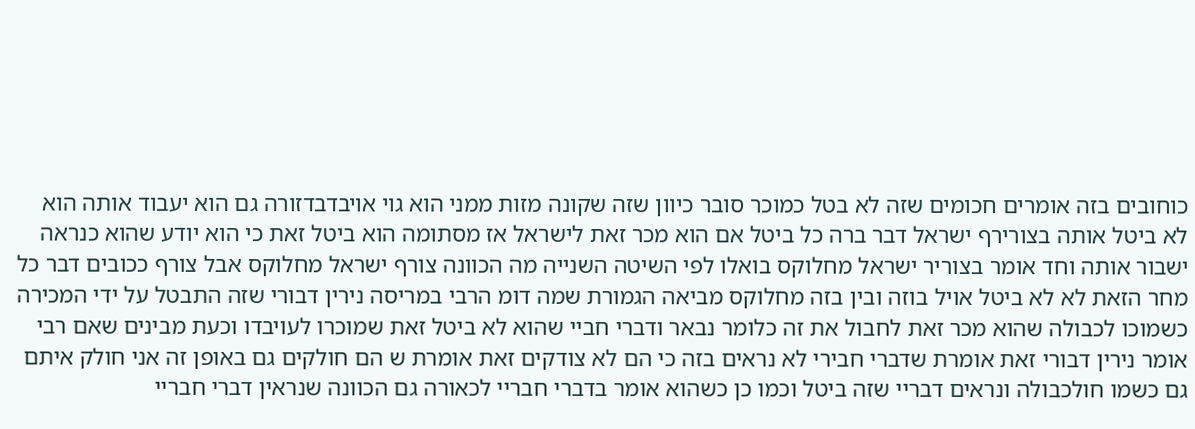כוחובים בזה אומרים חכומים שזה לא בטל כמוכר סובר כיוון שזה שקונה מזות ממני הוא גוי אויבדבדזורה גם הוא יעבוד אותה הוא לא ביטל אותה בצורירף ישראל דבר ברה כל ביטל אם הוא מכר זאת לישראל אז מסתומה הוא ביטל זאת כי הוא יודע שהוא כנראה ישבור אותה וחד אומר בצוריר ישראל מחלוקס בואלו לפי השיטה השנייה מה הכוונה צורף ישראל מחלוקס אבל צורף ככובים דבר כל מחר הזאת לא לא ביטל אויל בוזה ובין בזה מחלוקס מביאה הגמורת שמה דומ הרבי במריסה נירין דבורי שזה התבטל על ידי המכירה כשמוכו לכבולה שהוא מכר זאת לחבול את זה כלומר נבאר ודברי חביי שהוא לא ביטל זאת שמוכרו לעויבדו וכעת מבינים שאם רבי אומר נירין דבורי זאת אומרת שדברי חבירי לא נראים בזה כי הם לא צודקים זאת אומרת ש הם חולקים גם באופן זה אני חולק איתם גם כשמו חולכבולה ונראים דבריי שזה ביטל וכמו כן כשהוא אומר בדברי חבריי לכאורה גם הכוונה שנראין דברי חבריי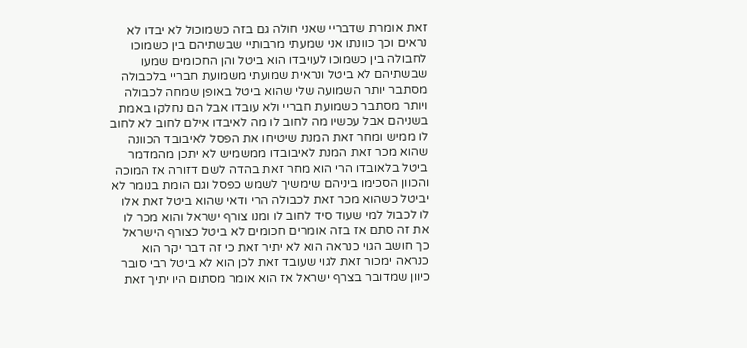זאת אומרת שדבריי שאני חולה גם בזה כשמוכול לא יבדו לא נראים וכך כוונתו אני שמעתי מרבותיי שבשתיהם בין כשמוכו לחבולה בין כשמוכו לעויבדו הוא ביטל והן החכומים שמעו שבשתיהם לא ביטל ונראית שמועתי משמועת חבריי בלכבולה מסתבר יותר השמועה שלי שהוא ביטל באופן שמחה לכבולה ויותר מסתבר כשמועת חבריי ולא עובדו אבל הם נחלקו באמת בשניהם אבל עכשיו מה לחוב לו מה לאיבדו אילם לחוב לא לחוב לו ממיש ומחר זאת המנת שיטיחו את הפסל לאיבובד הכוונה שהוא מכר זאת המנת לאיבובדו ממשמיש לא יתכן מהמדמר ביטל בלאובדו הרי הוא מחר זאת בהדה לשם דזורה אז המוכה והכוון הסכימו ביניהם שימשיך לשמש כפסל וגם הומת בנומר לא יביטל כשהוא מכר זאת לכבולה הרי ודאי שהוא ביטל זאת אלו לו לכבול למי שעוד סיד לחוב לו ומנו צורף ישראל והוא מכר לו את זה סתם אז בזה אומרים חכומים לא ביטל כצורף הישראל כך חושב הגוי כנראה הוא לא יתיר זאת כי זה דבר יקר הוא כנראה ימכור זאת לגוי שעובד זאת לכן הוא לא ביטל רבי סובר כיוון שמדובר בצרף ישראל אז הוא אומר מסתום היו יתיך זאת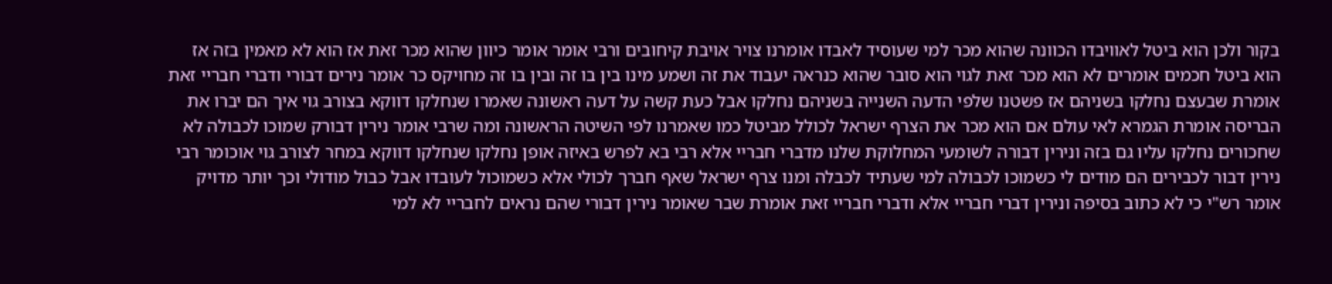בקור ולכן הוא ביטל לאוויבדו הכוונה שהוא מכר למי שעוסיד לאבדו אומרנו צויר אויבת קיחובים ורבי אומר אומר כיוון שהוא מכר זאת אז הוא לא מאמין בזה אז הוא ביטל חכמים אומרים לא הוא מכר זאת לגוי הוא סובר שהוא כנראה יעבוד את זה ושמע מינו בין בו זה ובין בו זה מחויקס כר אומר נירים דבורי ודברי חבריי זאת אומרת שבעצם נחלקו בשניהם אז פשטנו שלפי הדעה השנייה בשניהם נחלקו אבל כעת קשה על דעה ראשונה שאמרו שנחלקו דווקא בצורב גוי איך הם יברו את הבריסה אומרת הגמרא לאי עולם אם הוא מכר את הצרף ישראל לכולל מביטל כמו שאמרנו לפי השיטה הראשונה ומה שרבי אומר נירין דבורק שמוכו לכבולה לא שחכורים נחלקו עליו גם בזה ונירין דבורה לשומעי המחלוקת שלנו מדברי חבריי אלא רבי בא לפרש באיזה אופן נחלקו שנחלקו דווקא במחר לצורב גוי אוכומר רבי נירין דבור לכבירים הם מודים לי כשמוכו לכבולה למי שעתיד לכבלה ומנו צרף ישראל שאף חברך לכולי אלא כשמוכול לעובדו אבל כבול מודולי וכך יותר מדויק אומר רש"י כי לא כתוב בסיפה ונירין דברי חבריי אלא ודברי חבריי זאת אומרת שבר שאומר נירין דבורי שהם נראים לחבריי לא למי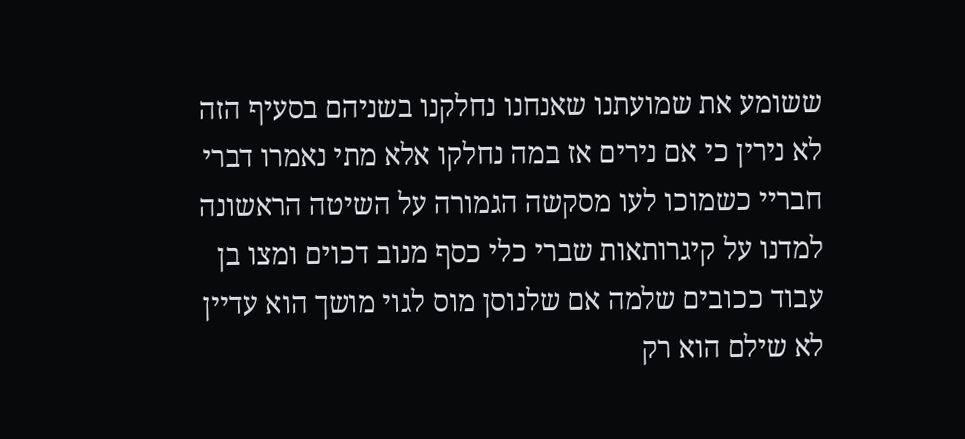ששומע את שמועתנו שאנחנו נחלקנו בשניהם בסעיף הזה לא נירין כי אם נירים אז במה נחלקו אלא מתי נאמרו דברי חבריי כשמוכו לעו מסקשה הגמורה על השיטה הראשונה למדנו על קיגרותאות שברי כלי כסף מנוב דכוים ומצו בן עבוד ככובים שלמה אם שלנוסן מוס לגוי מושך הוא עדיין לא שילם הוא רק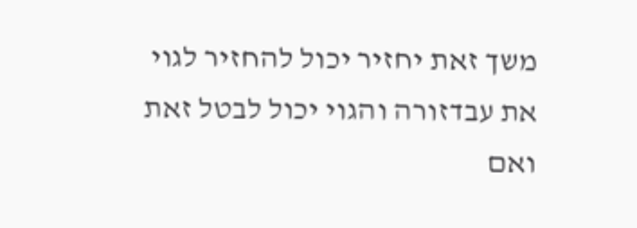משך זאת יחזיר יכול להחזיר לגוי את עבדזורה והגוי יכול לבטל זאת ואם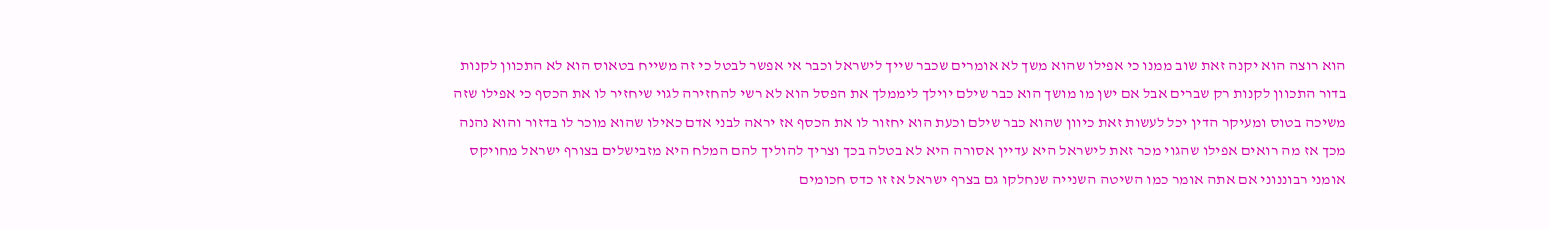הוא רוצה הוא יקנה זאת שוב ממנו כי אפילו שהוא משך לא אומרים שכבר שייך לישראל וכבר אי אפשר לבטל כי זה משייח בטאוס הוא לא התכוון לקנות בדור התכוון לקנות רק שברים אבל אם ישן מו מושך הוא כבר שילם יוילך ליממלך את הפסל הוא לא רשי להחזירה לגוי שיחזיר לו את הכסף כי אפילו שזה משיכה בטוס ומעיקר הדין יכל לעשות זאת כיוון שהוא כבר שילם וכעת הוא יחזור לו את הכסף אז יראה לבני אדם כאילו שהוא מוכר לו בדזור והוא נהנה מכך אז מה רואים אפילו שהגוי מכר זאת לישראל היא עדיין אסורה היא לא בטלה בכך וצריך להוליך להם המלח היא מזבישלים בצורף ישראל מחויקס אומני רבוננוני אם אתה אומר כמו השיטה השנייה שנחלקו גם בצרף ישראל אז זו כדס חכומים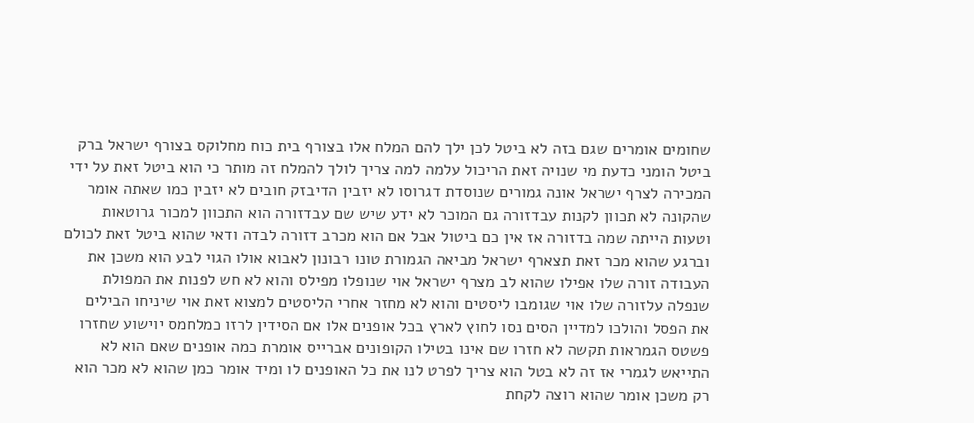שחומים אומרים שגם בזה לא ביטל לכן ילך להם המלח אלו בצורף בית כוח מחלוקס בצורף ישראל ברק ביטל הומני כדעת מי שנויה זאת הריכול עלמה למה צריך לולך להמלח זה מותר כי הוא ביטל זאת על ידי המכירה לצרף ישראל אונה גמורים שנוסדת דגרוסו לא יזבין הדיבזק חובים לא יזבין כמו שאתה אומר שהקונה לא תכוון לקנות עבדזורה גם המוכר לא ידע שיש שם עבדזורה הוא התכוון למכור גרוטאות וטעות הייתה שמה בדזורה אז אין כם ביטול אבל אם הוא מכרב דזורה לבדה ודאי שהוא ביטל זאת לכולם וברגע שהוא מכר זאת תצארף ישראל מביאה הגמורת טונו רבונון לאבוא אולו הגוי לבע הוא משכן את העבודה זורה שלו אפילו שהוא לב מצרף ישראל אוי שנופלו מפילס והוא לא חש לפנות את המפולת שנפלה עלזורה שלו אוי שגומבו ליסטים והוא לא מחזר אחרי הליסטים למצוא זאת אוי שיניחו הבילים את הפסל והולכו למדיין הסים נסו לחוץ לארץ בכל אופנים אלו אם הסידין לרזו כמלחמס יוישוע שחזרו פשטס הגמראות תקשה לא חזרו שם אינו בטילו הקופונים אברייס אומרת כמה אופנים שאם הוא לא התייאש לגמרי אז זה לא בטל הוא צריך לפרט לנו את כל האופנים לו ומיד אומר כמן שהוא לא מכר הוא רק משכן אומר שהוא רוצה לקחת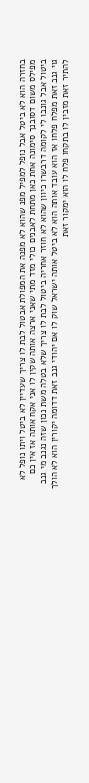בחזרה הוא לא ביטל אבל נופל למפיל מפנ שהוא לא מפנה את המפולת אבטול לבת לו צריך שעדיין לא ביטל ויתו נופל לא מפילס משום דסובנך סימונה אחת כאן מתחת לאבנים כולי מזד מתי שאני ארצה אותה שקין לו אני אקח אותה אז אין כם ביטול אבל גונבו לי לקומה דרבשרו כיוון שהוא לא חוזר אחריה ביטול לבת לו צריך שלא בטלה משת נכון שזה נגנב מי גנב גוי גנב זאת מפלח פלחו אז הוא עובד אותה הוא לא ביטל אותה ישראל שוק לו אם יהודי גנב זאת דדומה יקורין הוא לא הולך להתיר זאת מזבין לו בתקחו פלח לו הוא ימקור זאת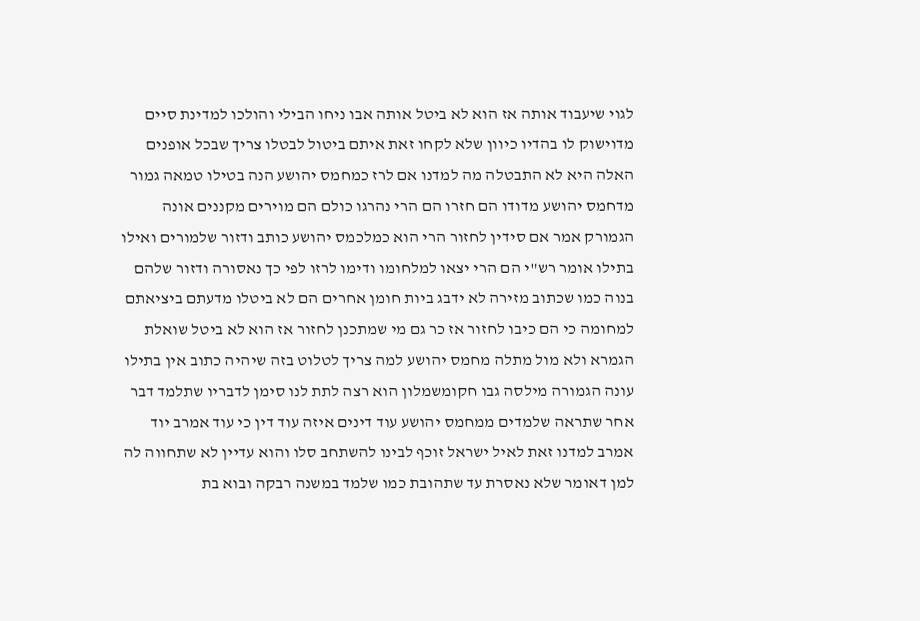לגוי שיעבוד אותה אז הוא לא ביטל אותה אבו ניחו הבילי והולכו למדינת סיים מדוישוק לו בהדיו כיוון שלא לקחו זאת איתם ביטול לבטלו צריך שבכל אופנים האלה היא לא התבטלה מה למדנו אם לרז כמחמס יהושע הנה בטילו טמאה גמור מדחמס יהושע מדודו הם חזרו הם הרי נהרגו כולם הם מוירים מקננים אונה הגמורק אמר אם סידין לחזור הרי הוא כמלכמס יהושע כותב ודזור שלמורים ואילו בתילו אומר רש"י הם הרי יצאו למלחומו ודימו לרזו לפי כך נאסורה ודזור שלהם בנוה כמו שכתוב מזירה לא ידבג ביות חומן אחרים הם לא ביטלו מדעתם ביציאתם למחומה כי הם כיבו לחזור אז כר גם מי שמתכנן לחזור אז הוא לא ביטל שואלת הגמרא ולא מול מתלה מחמס יהושע למה צריך לטלוט בזה שיהיה כתוב אין בתילו עונה הגמורה מילסה גבו חקומשמלון הוא רצה לתת לנו סימן לדבריו שתלמד דבר אחר שתראה שלמדים ממחמס יהושע עוד דינים איזה עוד דין כי עוד אמרב יוד אמרב למדנו זאת לאיל ישראל זוכף לבינו להשתחב סלו והוא עדיין לא שתחווה לה למן דאומר שלא נאסרת עד שתהובת כמו שלמד במשנה רבקה ובוא בת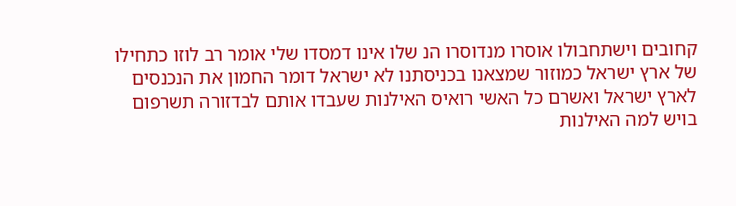קחובים וישתחבולו אוסרו מנדוסרו הנ שלו אינו דמסדו שלי אומר רב לוזו כתחילו של ארץ ישראל כמוזור שמצאנו בכניסתנו לא ישראל דומר החמון את הנכנסים לארץ ישראל ואשרם כל האשי רואיס האילנות שעבדו אותם לבדזורה תשרפום בויש למה האילנות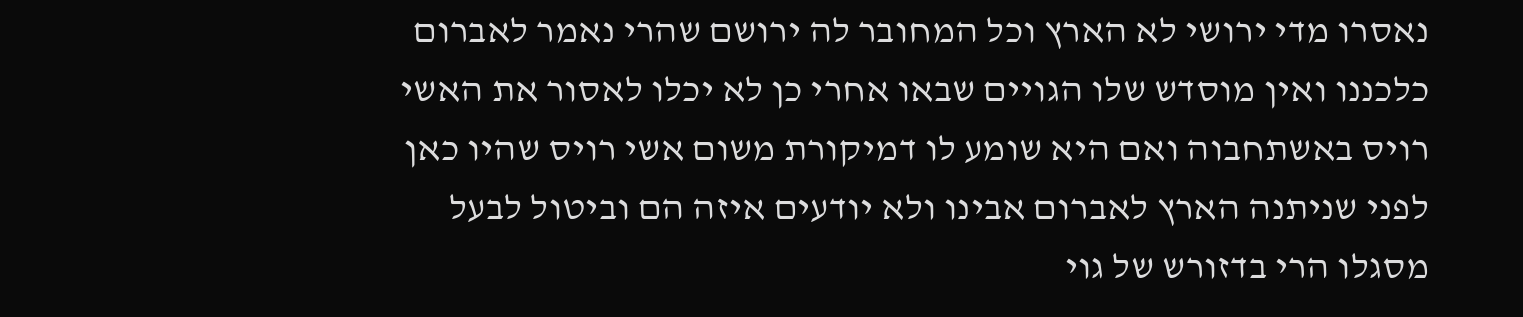נאסרו מדי ירושי לא הארץ וכל המחובר לה ירושם שהרי נאמר לאברום כלכננו ואין מוסדש שלו הגויים שבאו אחרי כן לא יכלו לאסור את האשי רויס באשתחבוה ואם היא שומע לו דמיקורת משום אשי רויס שהיו כאן לפני שניתנה הארץ לאברום אבינו ולא יודעים איזה הם וביטול לבעל מסגלו הרי בדזורש של גוי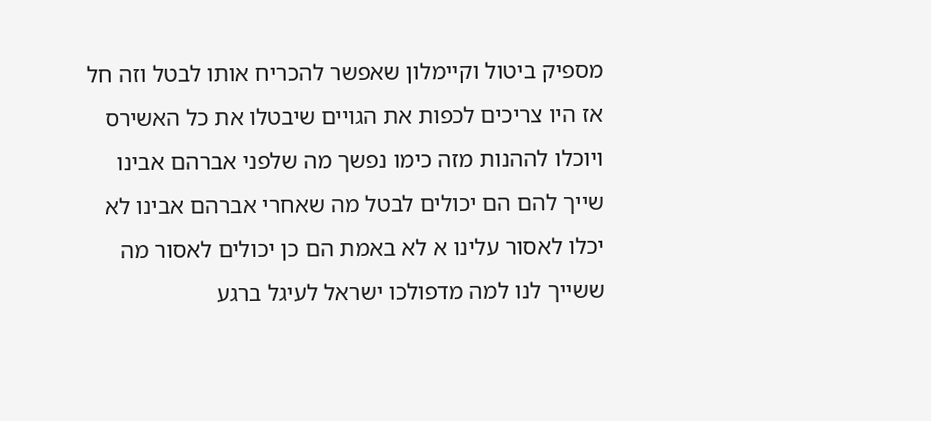מספיק ביטול וקיימלון שאפשר להכריח אותו לבטל וזה חל אז היו צריכים לכפות את הגויים שיבטלו את כל האשירס ויוכלו לההנות מזה כימו נפשך מה שלפני אברהם אבינו שייך להם הם יכולים לבטל מה שאחרי אברהם אבינו לא יכלו לאסור עלינו א לא באמת הם כן יכולים לאסור מה ששייך לנו למה מדפולכו ישראל לעיגל ברגע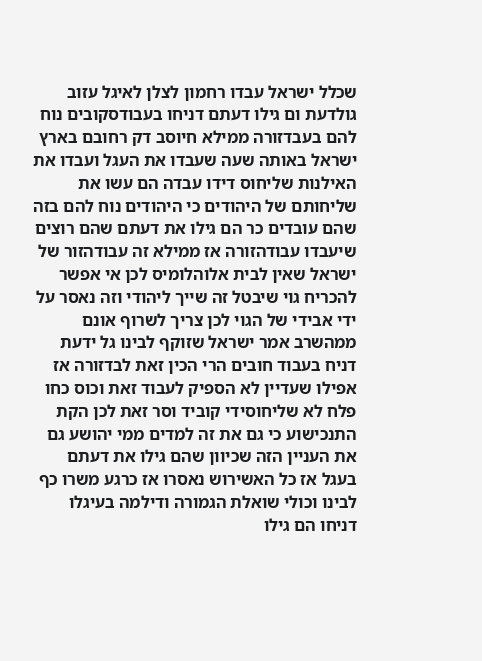שכלל ישראל עבדו רחמון לצלן לאיגל עזוב גולדעת ום גילו דעתם דניחו בעבודסקובים נוח להם בעבדזורה ממילא חיוסב דק רחובם בארץ ישראל באותה שעה שעבדו את העגל ועבדו את האילנות שליחוס דידו עבדה הם עשו את שליחותם של היהודים כי היהודים נוח להם בזה שהם עובדים כר הם גילו את דעתם שהם רוצים שיעבדו עבודהזורה אז ממילא זה עבודהזור של ישראל שאין לבית אלוהלומיס לכן אי אפשר להכריח גוי שיבטל זה שייך ליהודי וזה נאסר על ידי אבידי של הגוי לכן צריך לשרוף אונם ממהשרב אמר ישראל שזוקף לבינו גל ידעת דניח בעבוד חובים הרי הכין זאת לבדזורה אז אפילו שעדיין לא הספיק לעבוד זאת וכוס כחו פלח לא שליחוסידי קוביד וסר זאת לכן הקת התנכישוע כי גם את זה למדים ממי יהושע גם את העניין הזה שכיוון שהם גילו את דעתם בעגל אז כל האשירוש נאסרו אז כרגע משרו כף לבינו וכולי שואלת הגמורה ודילמה בעיגלו דניחו הם גילו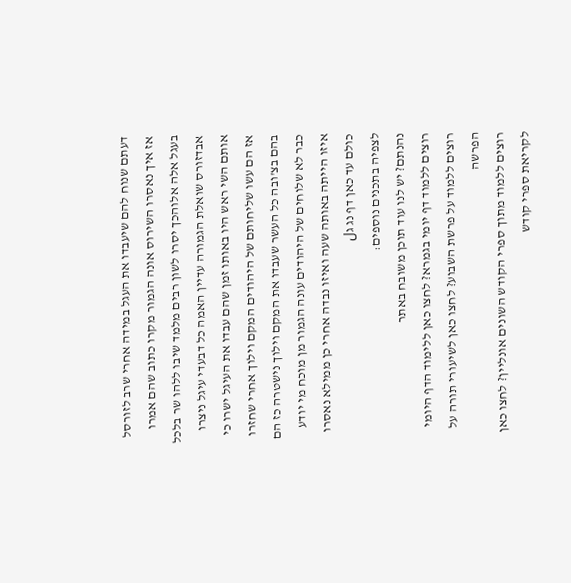דעתם שנוח להם שיעבדו את העגל במידה אחרי שרב לזורסל אז איך נאסרו השירוס אונה הגמור מקרו כתוב שהם אמרו בעגל אלה אלוהכך יסרו לשון רבים מלמד שיבו ללהו שר בלכל אבדזורס שואלת הגמורה עדיין האמה כל דבעדי עיגל ניצרו אותם השי ראש היו באותו זמן שהם עבדו את העיגל ישרו כי אז הם עשו שליחותם של היהודים המקם וילוך אחרי שחזרו בהם בצ'ובה כל העשר שעבדו את המקם וילוך נישטרה כז הם כבר לא שלוחים של היהודים עונה הגמור מן מוכח מי יודע איזו הייתה באותה שעה ואיזו נבדה אחרי כן ממילא נאסרו כולם עד כאן דף נג גل
לצפיה בתכנים נוספים:
נהנתם? יש לנו עוד תוכן משובח באתר
רוצים ללמוד דף יומי בגמרא? לחצו כאן ללימוד הדף היומי
רוצים ללמוד על פרשת השבוע? לחצו כאן לשיעורי תורה על הפרשה
רוצים ללמוד מתוך ספרי הקודש השונים אונליין? לחצו כאן לקריאת ספרי קודש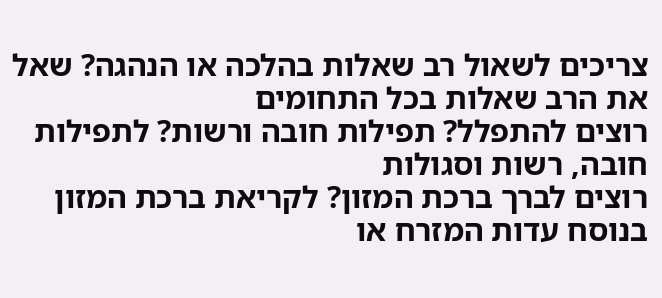צריכים לשאול רב שאלות בהלכה או הנהגה? שאל את הרב שאלות בכל התחומים
רוצים להתפלל? תפילות חובה ורשות? לתפילות חובה, רשות וסגולות
רוצים לברך ברכת המזון? לקריאת ברכת המזון בנוסח עדות המזרח או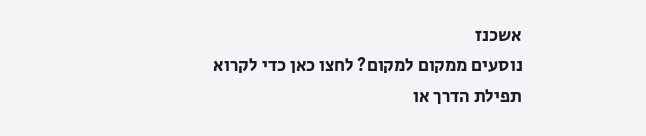אשכנז
נוסעים ממקום למקום? לחצו כאן כדי לקרוא תפילת הדרך או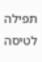תפילה לטיסה